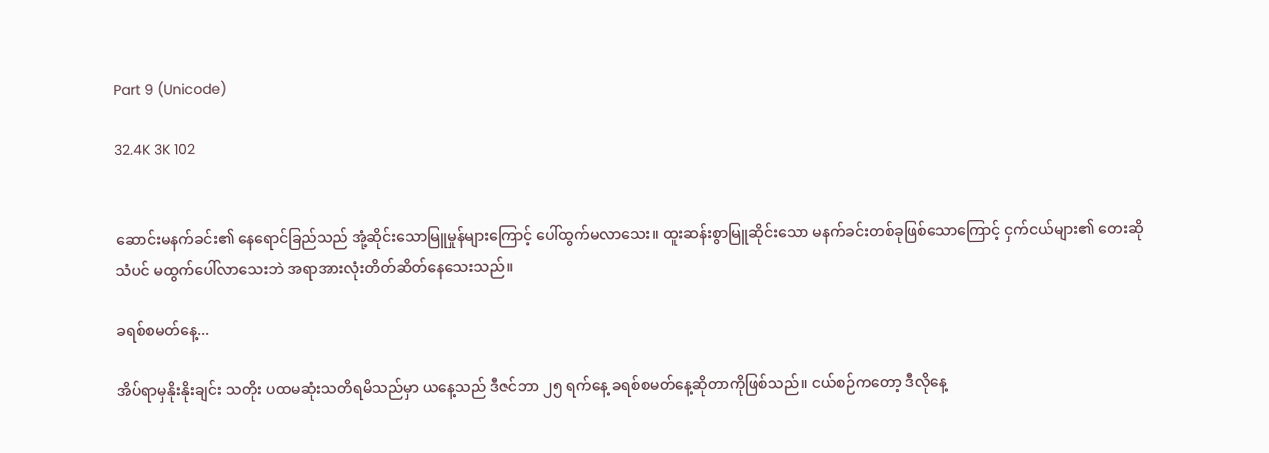Part 9 (Unicode)

32.4K 3K 102


ဆောင်းမနက်ခင်း၏ နေရောင်ခြည်သည် အုံ့ဆိုင်းသောမြူမှုန်များကြောင့် ပေါ်ထွက်မလာသေး။ ထူးဆန်းစွာမြူဆိုင်းသော မနက်ခင်းတစ်ခုဖြစ်သောကြောင့် ငှက်ငယ်များ၏ တေးဆိုသံပင် မထွက်ပေါ်လာသေးဘဲ အရာအားလုံးတိတ်ဆိတ်နေသေးသည်။

ခရစ်စမတ်နေ့...

အိပ်ရာမှနိုးနိုးချင်း သတိုး ပထမဆုံးသတိရမိသည်မှာ ယနေ့သည် ဒီဇင်ဘာ ၂၅ ရက်နေ့ ခရစ်စမတ်နေ့ဆိုတာကိုဖြစ်သည်။ ငယ်စဉ်ကတော့ ဒီလိုနေ့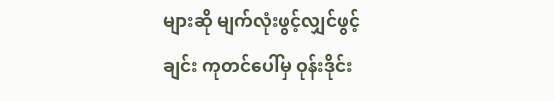များဆို မျက်လုံးဖွင့်လျှင်ဖွင့်ချင်း ကုတင်ပေါ်မှ ဝုန်းဒိုင်း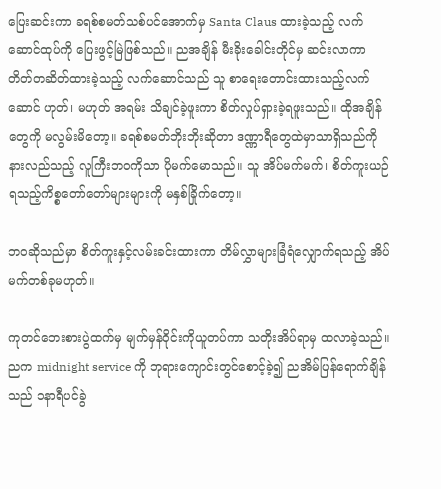ပြေးဆင်းကာ ခရစ်စမတ်သစ်ပင်အောက်မှ Santa Claus ထားခဲ့သည့် လက်ဆောင်ထုပ်ကို ပြေးဖွင့်မြဲဖြစ်သည်။ ညအချိန် မီးခိုးခေါင်းတိုင်မှ ဆင်းလာကာ တိတ်တဆိတ်ထားခဲ့သည့် လက်ဆောင်သည် သူ စာရေးတောင်းထားသည့်လက်ဆောင် ဟုတ်၊ မဟုတ် အရမ်း သိချင်ခဲ့ဖူးကာ စိတ်လှုပ်ရှားခဲ့ရဖူးသည်။ ထိုအချိန်တွေကို မလွမ်းမိတော့။ ခရစ်စမတ်ဘိုးဘိုးဆိုတာ ဒဏ္ဏာရီတွေထဲမှာသာရှိသည်ကို နားလည်သည့် လူကြီးဘဝကိုသာ ပိုမက်မောသည်။ သူ အိပ်မက်မက်၊ စိတ်ကူးယဉ်ရသည့်ကိစ္စတော်တော်များများကို မနှစ်ခြိုက်တော့။

ဘဝဆိုသည်မှာ စိတ်ကူးနှင့်လမ်းခင်းထားကာ တိမ်လွှာများခြံရံလျှောက်ရသည့် အိပ်မက်တစ်ခုမဟုတ်။

ကုတင်ဘေးစားပွဲထက်မှ မျက်မှန်ဝိုင်းကိုယူတပ်ကာ သတိုးအိပ်ရာမှ ထလာခဲ့သည်။ ညက midnight service ကို ဘုရားကျောင်းတွင်စောင့်ခဲ့၍ ညအိမ်ပြန်ရောက်ချိန်သည် ၁နာရီပင်ခွဲ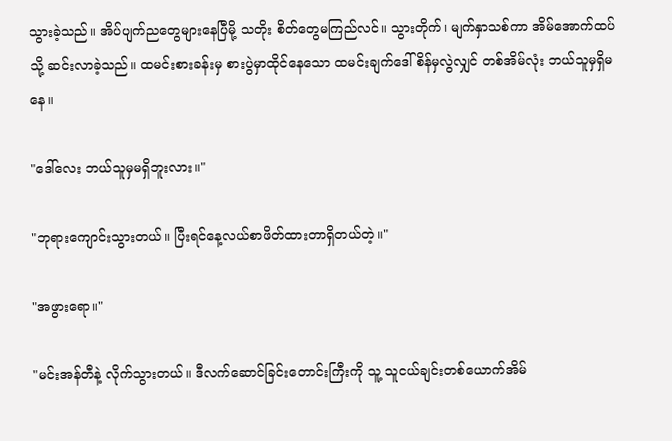သွားခဲ့သည်။ အိပ်ပျက်ညတွေများနေပြီမို့ သတိုး စိတ်တွေမကြည်လင်။ သွားတိုက်၊ မျက်နှာသစ်ကာ အိမ်အောက်ထပ်သို့ ဆင်းလာခဲ့သည်။ ထမင်းစားခန်းမှ စားပွဲမှာထိုင်နေသော ထမင်းချက်ဒေါ်စိန်မှလွဲလျှင် တစ်အိမ်လုံး ဘယ်သူမှရှိမနေ။

"ဒေါ်လေး ဘယ်သူမှမရှိဘူးလား။"

"ဘုရားကျောင်းသွားတယ်။ ပြီးရင်နေ့လယ်စာဖိတ်ထားတာရှိတယ်တဲ့။"

"အဖွားရော။"

"မင်းအန်တီနဲ့ လိုက်သွားတယ်။ ဒီလက်ဆောင်ခြင်းတောင်းကြီးကို သူ့ သူငယ်ချင်းတစ်ယောက်အိမ်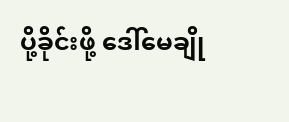ပို့ခိုင်းဖို့ ဒေါ်မေချို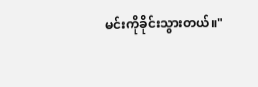မင်းကိုခိုင်းသွားတယ်။"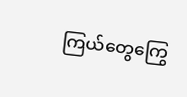ကြယ်တွေကြွေ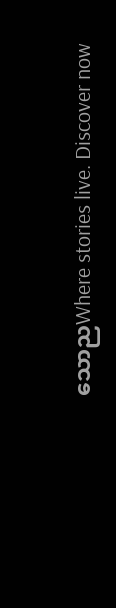သောညWhere stories live. Discover now